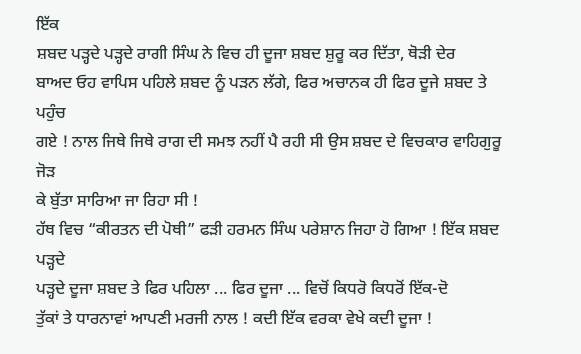ਇੱਕ
ਸ਼ਬਦ ਪੜ੍ਹਦੇ ਪੜ੍ਹਦੇ ਰਾਗੀ ਸਿੰਘ ਨੇ ਵਿਚ ਹੀ ਦੂਜਾ ਸ਼ਬਦ ਸ਼ੁਰੂ ਕਰ ਦਿੱਤਾ, ਥੋੜੀ ਦੇਰ
ਬਾਅਦ ਓਹ ਵਾਪਿਸ ਪਹਿਲੇ ਸ਼ਬਦ ਨੂੰ ਪੜਨ ਲੱਗੇ, ਫਿਰ ਅਚਾਨਕ ਹੀ ਫਿਰ ਦੂਜੇ ਸ਼ਬਦ ਤੇ ਪਹੁੰਚ
ਗਏ ! ਨਾਲ ਜਿਥੇ ਜਿਥੇ ਰਾਗ ਦੀ ਸਮਝ ਨਹੀਂ ਪੈ ਰਹੀ ਸੀ ਉਸ ਸ਼ਬਦ ਦੇ ਵਿਚਕਾਰ ਵਾਹਿਗੁਰੂ ਜੋੜ
ਕੇ ਬੁੱਤਾ ਸਾਰਿਆ ਜਾ ਰਿਹਾ ਸੀ !
ਹੱਥ ਵਿਚ “ਕੀਰਤਨ ਦੀ ਪੋਥੀ” ਫੜੀ ਹਰਮਨ ਸਿੰਘ ਪਰੇਸ਼ਾਨ ਜਿਹਾ ਹੋ ਗਿਆ ! ਇੱਕ ਸ਼ਬਦ ਪੜ੍ਹਦੇ
ਪੜ੍ਹਦੇ ਦੂਜਾ ਸ਼ਬਦ ਤੇ ਫਿਰ ਪਹਿਲਾ ... ਫਿਰ ਦੂਜਾ ... ਵਿਚੋਂ ਕਿਧਰੋ ਕਿਧਰੋਂ ਇੱਕ-ਦੋ
ਤੁੱਕਾਂ ਤੇ ਧਾਰਨਾਵਾਂ ਆਪਣੀ ਮਰਜੀ ਨਾਲ ! ਕਦੀ ਇੱਕ ਵਰਕਾ ਵੇਖੇ ਕਦੀ ਦੂਜਾ !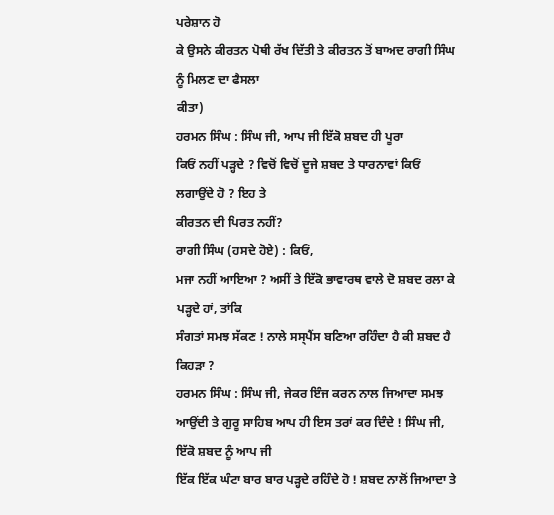ਪਰੇਸ਼ਾਨ ਹੋ
ਕੇ ਉਸਨੇ ਕੀਰਤਨ ਪੋਥੀ ਰੱਖ ਦਿੱਤੀ ਤੇ ਕੀਰਤਨ ਤੋਂ ਬਾਅਦ ਰਾਗੀ ਸਿੰਘ ਨੂੰ ਮਿਲਣ ਦਾ ਫੈਸਲਾ
ਕੀਤਾ)
ਹਰਮਨ ਸਿੰਘ : ਸਿੰਘ ਜੀ, ਆਪ ਜੀ ਇੱਕੋ ਸ਼ਬਦ ਹੀ ਪੂਰਾ
ਕਿਓਂ ਨਹੀਂ ਪੜ੍ਹਦੇ ? ਵਿਚੋਂ ਵਿਚੋਂ ਦੂਜੇ ਸ਼ਬਦ ਤੇ ਧਾਰਨਾਵਾਂ ਕਿਓਂ ਲਗਾਉਂਦੇ ਹੋ ? ਇਹ ਤੇ
ਕੀਰਤਨ ਦੀ ਪਿਰਤ ਨਹੀਂ?
ਰਾਗੀ ਸਿੰਘ (ਹਸਦੇ ਹੋਏ) : ਕਿਓਂ,
ਮਜਾ ਨਹੀਂ ਆਇਆ ? ਅਸੀਂ ਤੇ ਇੱਕੋ ਭਾਵਾਰਥ ਵਾਲੇ ਦੋ ਸ਼ਬਦ ਰਲਾ ਕੇ ਪੜ੍ਹਦੇ ਹਾਂ, ਤਾਂਕਿ
ਸੰਗਤਾਂ ਸਮਝ ਸੱਕਣ ! ਨਾਲੇ ਸਸ੍ਪੈਂਸ ਬਣਿਆ ਰਹਿੰਦਾ ਹੈ ਕੀ ਸ਼ਬਦ ਹੈ ਕਿਹੜਾ ?
ਹਰਮਨ ਸਿੰਘ : ਸਿੰਘ ਜੀ, ਜੇਕਰ ਇੰਜ ਕਰਨ ਨਾਲ ਜਿਆਦਾ ਸਮਝ
ਆਉਂਦੀ ਤੇ ਗੁਰੂ ਸਾਹਿਬ ਆਪ ਹੀ ਇਸ ਤਰਾਂ ਕਰ ਦਿੰਦੇ ! ਸਿੰਘ ਜੀ, ਇੱਕੋ ਸ਼ਬਦ ਨੂੰ ਆਪ ਜੀ
ਇੱਕ ਇੱਕ ਘੰਟਾ ਬਾਰ ਬਾਰ ਪੜ੍ਹਦੇ ਰਹਿੰਦੇ ਹੋ ! ਸ਼ਬਦ ਨਾਲੋਂ ਜਿਆਦਾ ਤੇ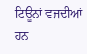ਟਿਊਨਾਂ ਵਜਦੀਆਂ ਹਨ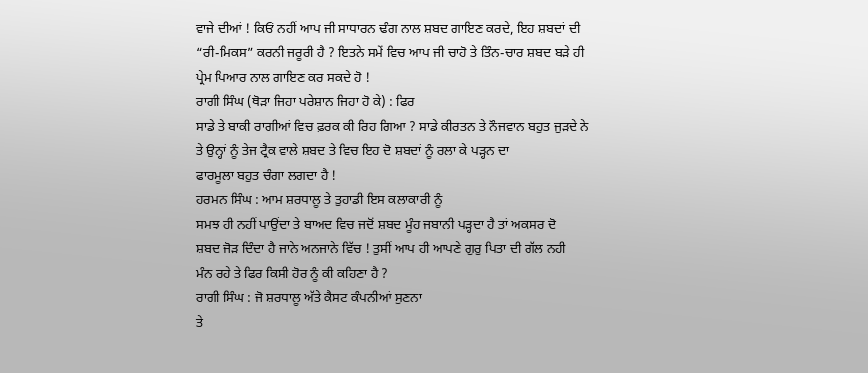ਵਾਜੇ ਦੀਆਂ ! ਕਿਓਂ ਨਹੀਂ ਆਪ ਜੀ ਸਾਧਾਰਨ ਢੰਗ ਨਾਲ ਸ਼ਬਦ ਗਾਇਣ ਕਰਦੇ, ਇਹ ਸ਼ਬਦਾਂ ਦੀ
“ਰੀ-ਮਿਕਸ” ਕਰਨੀ ਜਰੂਰੀ ਹੈ ? ਇਤਨੇ ਸਮੇਂ ਵਿਚ ਆਪ ਜੀ ਚਾਹੋ ਤੇ ਤਿੰਨ-ਚਾਰ ਸ਼ਬਦ ਬੜੇ ਹੀ
ਪ੍ਰੇਮ ਪਿਆਰ ਨਾਲ ਗਾਇਣ ਕਰ ਸਕਦੇ ਹੋ !
ਰਾਗੀ ਸਿੰਘ (ਥੋੜਾ ਜਿਹਾ ਪਰੇਸ਼ਾਨ ਜਿਹਾ ਹੋ ਕੇ) : ਫਿਰ
ਸਾਡੇ ਤੇ ਬਾਕੀ ਰਾਗੀਆਂ ਵਿਚ ਫ਼ਰਕ ਕੀ ਰਿਹ ਗਿਆ ? ਸਾਡੇ ਕੀਰਤਨ ਤੇ ਨੌਜਵਾਨ ਬਹੁਤ ਜੁੜਦੇ ਨੇ
ਤੇ ਉਨ੍ਹਾਂ ਨੂੰ ਤੇਜ ਟ੍ਰੈਕ ਵਾਲੇ ਸ਼ਬਦ ਤੇ ਵਿਚ ਇਹ ਦੋ ਸ਼ਬਦਾਂ ਨੂੰ ਰਲਾ ਕੇ ਪੜ੍ਹਨ ਦਾ
ਫਾਰਮੂਲਾ ਬਹੁਤ ਚੰਗਾ ਲਗਦਾ ਹੈ !
ਹਰਮਨ ਸਿੰਘ : ਆਮ ਸ਼ਰਧਾਲੂ ਤੇ ਤੁਹਾਡੀ ਇਸ ਕਲਾਕਾਰੀ ਨੂੰ
ਸਮਝ ਹੀ ਨਹੀਂ ਪਾਉਂਦਾ ਤੇ ਬਾਅਦ ਵਿਚ ਜਦੋਂ ਸ਼ਬਦ ਮੂੰਹ ਜਬਾਨੀ ਪੜ੍ਹਦਾ ਹੈ ਤਾਂ ਅਕਸਰ ਦੋ
ਸ਼ਬਦ ਜੋੜ ਦਿੰਦਾ ਹੈ ਜਾਨੇ ਅਨਜਾਨੇ ਵਿੱਚ ! ਤੁਸੀਂ ਆਪ ਹੀ ਆਪਣੇ ਗੁਰੁ ਪਿਤਾ ਦੀ ਗੱਲ ਨਹੀ
ਮੰਨ ਰਹੇ ਤੇ ਫਿਰ ਕਿਸੀ ਹੋਰ ਨੂੰ ਕੀ ਕਹਿਣਾ ਹੈ ?
ਰਾਗੀ ਸਿੰਘ : ਜੋ ਸ਼ਰਧਾਲੂ ਅੱਤੇ ਕੈਸਟ ਕੰਪਨੀਆਂ ਸੁਣਨਾ
ਤੇ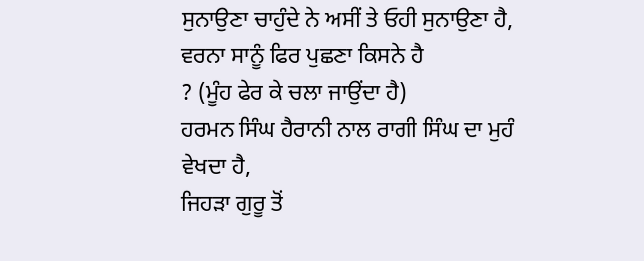ਸੁਨਾਉਣਾ ਚਾਹੁੰਦੇ ਨੇ ਅਸੀਂ ਤੇ ਓਹੀ ਸੁਨਾਉਣਾ ਹੈ, ਵਰਨਾ ਸਾਨੂੰ ਫਿਰ ਪੁਛਣਾ ਕਿਸਨੇ ਹੈ
? (ਮੂੰਹ ਫੇਰ ਕੇ ਚਲਾ ਜਾਉਂਦਾ ਹੈ)
ਹਰਮਨ ਸਿੰਘ ਹੈਰਾਨੀ ਨਾਲ ਰਾਗੀ ਸਿੰਘ ਦਾ ਮੁਹੰ ਵੇਖਦਾ ਹੈ,
ਜਿਹੜਾ ਗੁਰੂ ਤੋਂ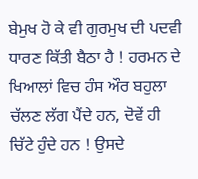ਬੇਮੁਖ ਹੋ ਕੇ ਵੀ ਗੁਰਮੁਖ ਦੀ ਪਦਵੀ ਧਾਰਣ ਕਿੱਤੀ ਬੈਠਾ ਹੈ ! ਹਰਮਨ ਦੇ
ਖਿਆਲਾਂ ਵਿਚ ਹੰਸ ਔਰ ਬਹੁਲਾ ਚੱਲਣ ਲੱਗ ਪੈਂਦੇ ਹਨ, ਦੋਵੇਂ ਹੀ ਚਿੱਟੇ ਹੁੰਦੇ ਹਨ ! ਉਸਦੇ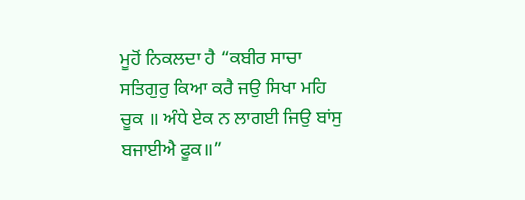ਮੂਹੋਂ ਨਿਕਲਦਾ ਹੈ “ਕਬੀਰ ਸਾਚਾ ਸਤਿਗੁਰੁ ਕਿਆ ਕਰੈ ਜਉ ਸਿਖਾ ਮਹਿ
ਚੂਕ ॥ ਅੰਧੇ ਏਕ ਨ ਲਾਗਈ ਜਿਉ ਬਾਂਸੁ ਬਜਾਈਐ ਫੂਕ॥”